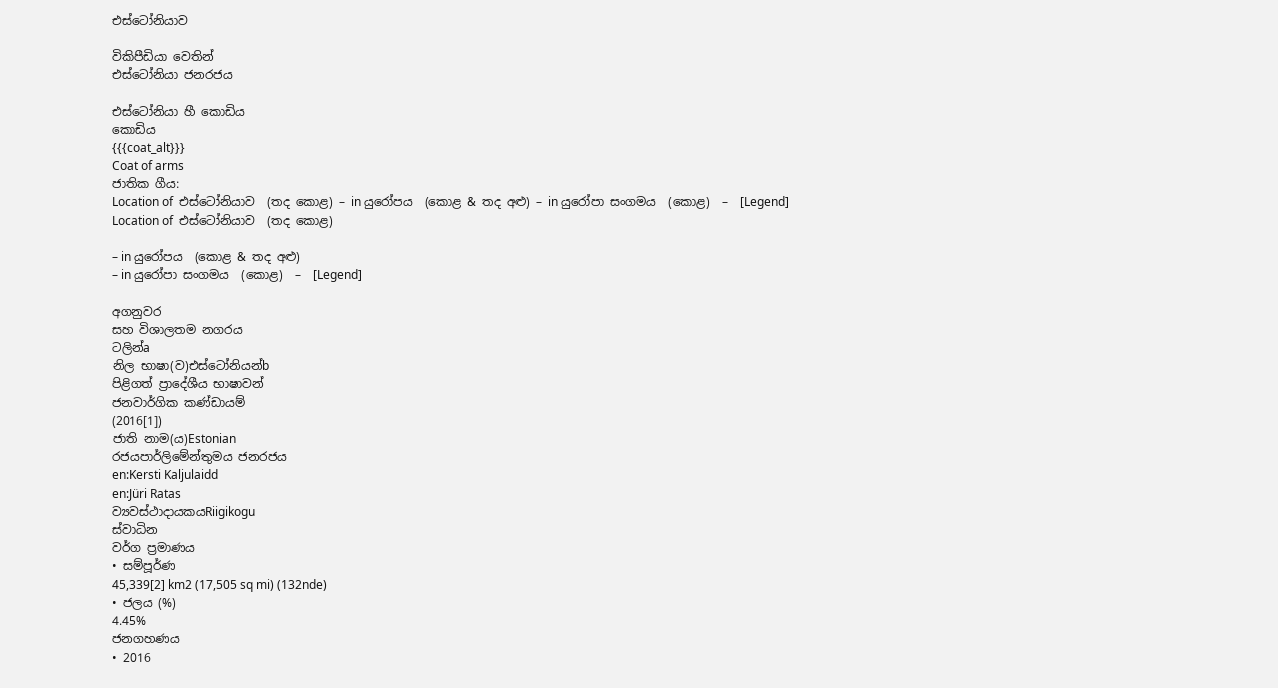එස්ටෝනියාව

විකිපීඩියා වෙතින්
එස්ටෝනියා ජනරජය

එස්ටෝනියා හී කොඩිය
කොඩිය
{{{coat_alt}}}
Coat of arms
ජාතික ගීය:
Location of  එස්ටෝනියාව  (තද කොළ) – in යුරෝපය  (කොළ & තද අළු) – in යුරෝපා සංගමය  (කොළ)  –  [Legend]
Location of  එස්ටෝනියාව  (තද කොළ)

– in යුරෝපය  (කොළ & තද අළු)
– in යුරෝපා සංගමය  (කොළ)  –  [Legend]

අගනුවර
සහ විශාලතම නගරය
ටලින්a
නිල භාෂා(ව)එස්ටෝනියන්b
පිළිගත් ප්‍රාදේශීය භාෂාවන්
ජනවාර්ගික කණ්ඩායම්
(2016[1])
ජාති නාම(ය)Estonian
රජයපාර්ලිමේන්තුමය ජනරජය
en:Kersti Kaljulaidd
en:Jüri Ratas
ව්‍යවස්ථාදායකයRiigikogu
ස්වාධින
වර්ග ප්‍රමාණය
• සම්පූර්ණ
45,339[2] km2 (17,505 sq mi) (132nde)
• ජලය (%)
4.45%
ජනගහණය
• 2016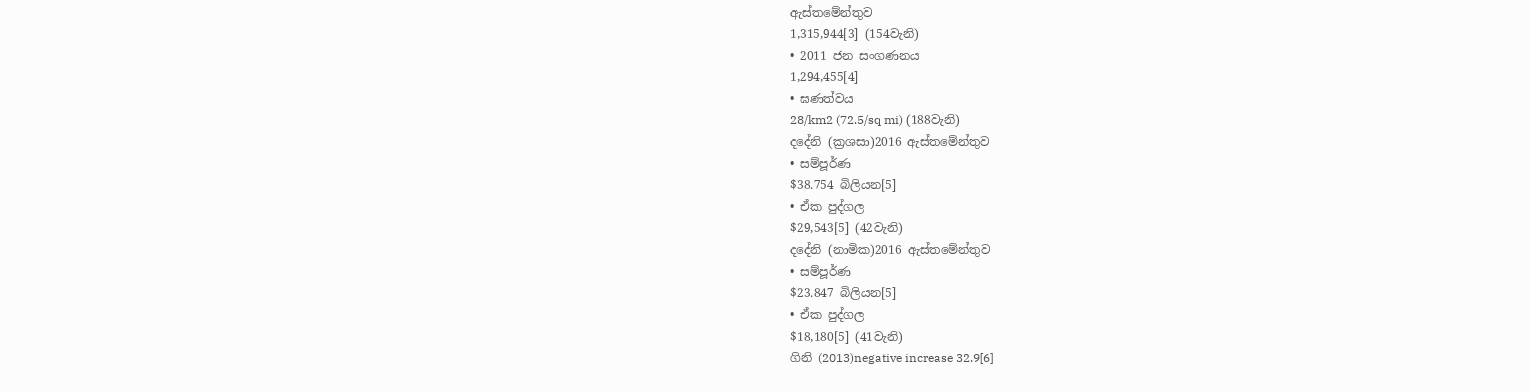ඇස්තමේන්තුව
1,315,944[3] (154වැනි)
• 2011 ජන සංගණනය
1,294,455[4]
• ඝණත්වය
28/km2 (72.5/sq mi) (188වැනි)
දදේනි (ක්‍රශසා)2016 ඇස්තමේන්තුව
• සම්පූර්ණ
$38.754 බිලියන[5]
• ඒක පුද්ගල
$29,543[5] (42වැනි)
දදේනි (නාමික)2016 ඇස්තමේන්තුව
• සම්පූර්ණ
$23.847 බිලියන[5]
• ඒක පුද්ගල
$18,180[5] (41වැනි)
ගිනි (2013)negative increase 32.9[6]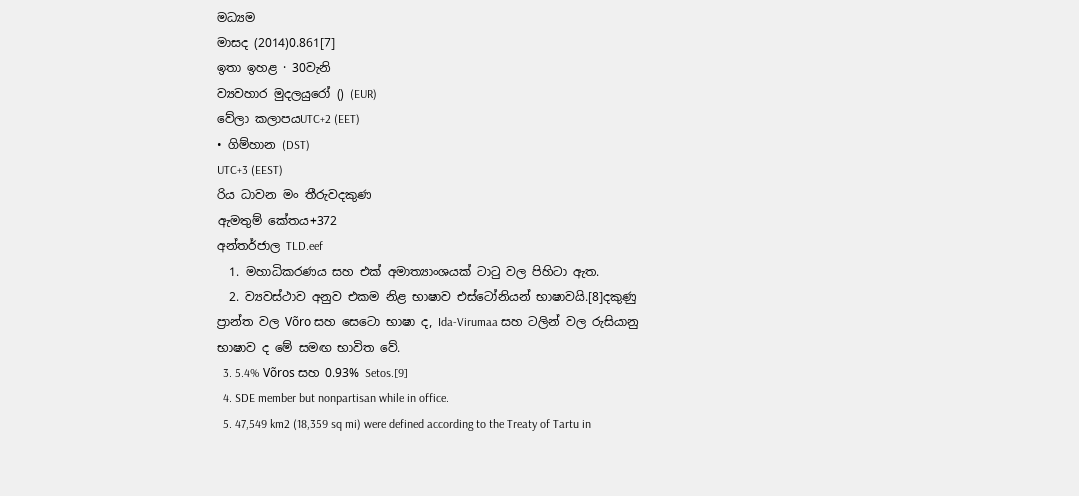මධ්‍යම
මාසද (2014)0.861[7]
ඉතා ඉහළ · 30වැනි
ව්‍යවහාර මුදලයුරෝ () (EUR)
වේලා කලාපයUTC+2 (EET)
• ගිම්හාන (DST)
UTC+3 (EEST)
රිය ධාවන මං තීරුවදකුණ
ඇමතුම් කේතය+372
අන්තර්ජාල TLD.eef
  1. මහාධිකරණය සහ එක් අමාත්‍යාංශයක් ටාටු වල පිහිටා ඇත.
  2. ව්‍යවස්ථාව අනුව එකම නිළ භාෂාව එස්ටෝනියන් භාෂාවයි.[8]දකුණු ප්‍රාන්ත වල Võro සහ සෙටො භාෂා ද, Ida-Virumaa සහ ටලින් වල රුසියානු භාෂාව ද මේ සමඟ භාවිත වේ.
  3. 5.4% Võros සහ 0.93% Setos.[9]
  4. SDE member but nonpartisan while in office.
  5. 47,549 km2 (18,359 sq mi) were defined according to the Treaty of Tartu in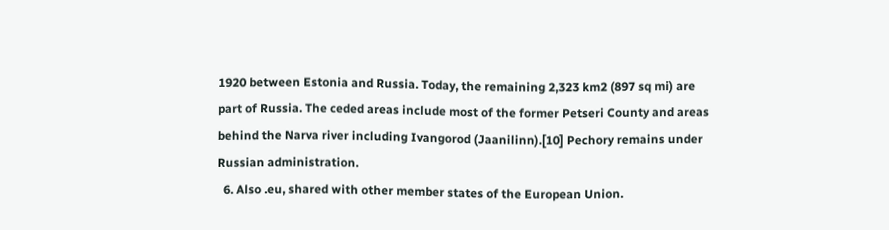1920 between Estonia and Russia. Today, the remaining 2,323 km2 (897 sq mi) are part of Russia. The ceded areas include most of the former Petseri County and areas behind the Narva river including Ivangorod (Jaanilinn).[10] Pechory remains under Russian administration.
  6. Also .eu, shared with other member states of the European Union.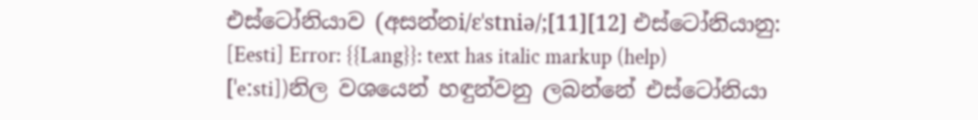එස්ටෝනියාව (අසන්නi/ɛˈstniə/;[11][12] එස්ටෝනියානු: [Eesti] Error: {{Lang}}: text has italic markup (help) [ˈeːsti])නිල වශයෙන් හඳුන්වනු ලබන්නේ එස්ටෝනියා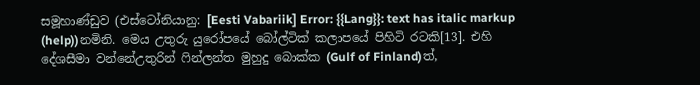සමූහාණ්ඩුව (එස්ටෝනියානු: [Eesti Vabariik] Error: {{Lang}}: text has italic markup (help))නමිනි. මෙය උතුරු යුරෝපයේ බෝල්ටික් කලාපයේ පිහිටි රටකි[13]. එහි දේශසීමා වන්නේඋතුරින් ෆින්ලන්ත මුහුදු බොක්ක (Gulf of Finland)ත්,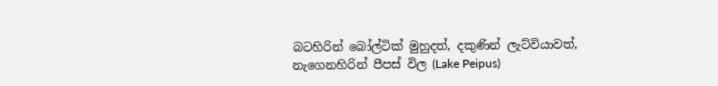බටහිරින් බෝල්ටික් මුහුදත්, දකුණින් ලැට්වියාවත්, නැගෙනහිරින් පීපස් විල (Lake Peipus)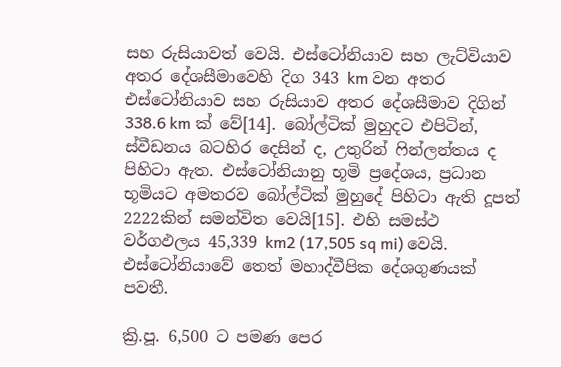සහ රුසියාවත් වෙයි. එස්ටෝනියාව සහ ලැට්වියාව අතර දේශසීමාවෙහි දිග 343 km වන අතර එස්ටෝනියාව සහ රුසියාව අතර දේශසීමාව දිගින් 338.6 km ක් වේ[14]. බෝල්ටික් මුහුදට එපිටින්, ස්වීඩනය බටහිර දෙසින් ද, උතුරින් ෆින්ලන්තය ද පිහිටා ඇත. එස්ටෝනියානු භූමි ප්‍රදේශය, ප්‍රධාන භූමියට අමතරව බෝල්ටික් මුහුදේ පිහිටා ඇති දූපත් 2222කින් සමන්විත වෙයි[15]. එහි සමස්ථ වර්ගඵලය 45,339 km2 (17,505 sq mi) වෙයි. එස්ටෝනියාවේ තෙත් මහාද්වීපික දේශගුණයක් පවතී.

ක්‍රි.පූ. 6,500 ට පමණ පෙර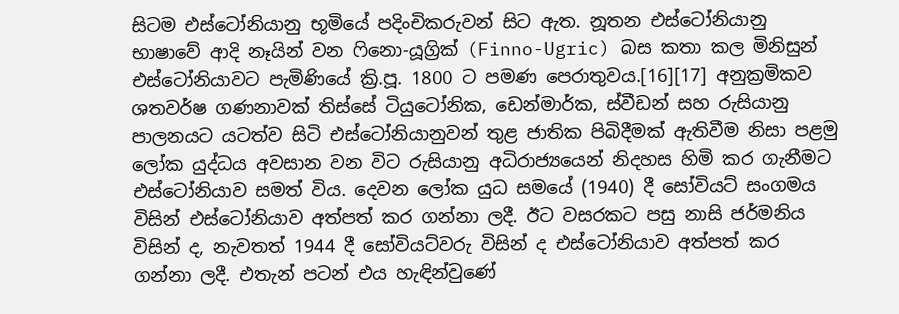සිටම එස්ටෝනියානු භූමියේ පදිංචිකරුවන් සිට ඇත. නූතන එස්ටෝනියානු භාෂාවේ ආදි නෑයින් වන ෆිනො-යූග්‍රික් (Finno-Ugric) බස කතා කල මිනිසුන් එස්ටෝනියාවට පැමිණියේ ක්‍රි.පූ. 1800 ට පමණ පෙරාතුවය.[16][17] අනුක්‍රමිකව ශතවර්ෂ ගණනාවක් තිස්සේ ටියුටෝනික, ඩෙන්මාර්ක, ස්වීඩන් සහ රුසියානු පාලනයට යටත්ව සිටි එස්ටෝනියානුවන් තුළ ජාතික පිබිදීමක් ඇතිවීම නිසා පළමු ලෝක යුද්ධය අවසාන වන විට රුසියානු අධිරාජ්‍යයෙන් නිදහස හිමි කර ගැනීමට එස්ටෝනියාව සමත් විය. දෙවන ලෝක යුධ සමයේ (1940) දී සෝවියට් සංගමය විසින් එස්ටෝනියාව අත්පත් කර ගන්නා ලදී. ඊට වසරකට පසු නාසි ජර්මනිය විසින් ද, නැවතත් 1944 දී සෝවියට්වරු විසින් ද එස්ටෝනියාව අත්පත් කර ගන්නා ලදී. එතැන් පටන් එය හැඳින්වුණේ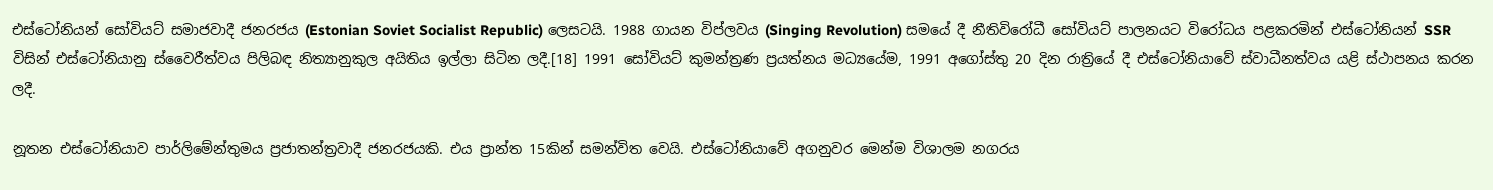එස්ටෝනියන් සෝවියට් සමාජවාදී ජනරජය (Estonian Soviet Socialist Republic) ලෙසටයි. 1988 ගායන විප්ලවය (Singing Revolution) සමයේ දී නීතිවිරෝධී සෝවියට් පාලනයට විරෝධය පළකරමින් එස්ටෝනියන් SSR විසින් එස්ටෝනියානු ස්වෛරීත්වය පිලිබඳ නිත්‍යානුකුල අයිතිය ඉල්ලා සිටින ලදී.[18] 1991 සෝවියට් කුමන්ත්‍රණ ප්‍රයත්නය මධ්‍යයේම, 1991 අගෝස්තු 20 දින රාත්‍රියේ දී එස්ටෝනියාවේ ස්වාධීනත්වය යළි ස්ථාපනය කරන ලදී.

නූතන එස්ටෝනියාව පාර්ලිමේන්තුමය ප්‍රජාතන්ත්‍රවාදී ජනරජයකි. එය ප්‍රාන්ත 15කින් සමන්විත වෙයි. එස්ටෝනියාවේ අගනුවර මෙන්ම විශාලම නගරය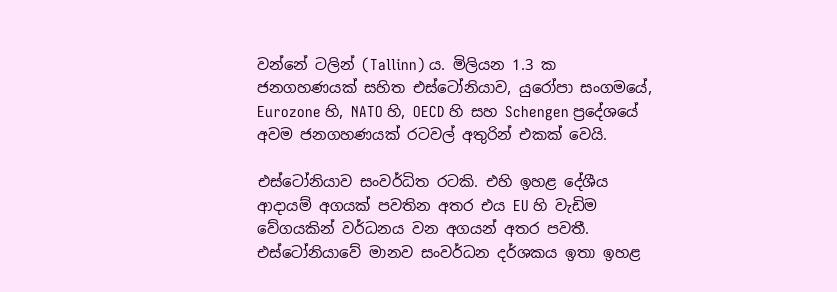වන්නේ ටලින් (Tallinn) ය. මිලියන 1.3 ක ජනගහණයක් සහිත එස්ටෝනියාව, යුරෝපා සංගමයේ, Eurozone හි, NATO හි, OECD හි සහ Schengen ප්‍රදේශයේ අවම ජනගහණයක් රටවල් අතුරින් එකක් වෙයි.

එස්ටෝනියාව සංවර්ධිත රටකි. එහි ඉහළ දේශීය ආදායම් අගයක් පවතින අතර එය EU හි වැඩිම වේගයකින් වර්ධනය වන අගයන් අතර පවතී. එස්ටෝනියාවේ මානව සංවර්ධන දර්ශකය ඉතා ඉහළ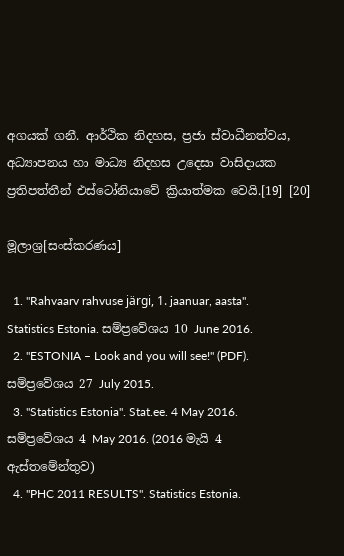අගයක් ගනී. ආර්ථික නිදහස, ප්‍රජා ස්වාධීනත්වය, අධ්‍යාපනය හා මාධ්‍ය නිදහස උදෙසා වාසිදායක ප්‍රතිපත්තීන් එස්ටෝනියාවේ ක්‍රියාත්මක වෙයි.[19] [20]

මූලාශ්‍ර[සංස්කරණය]

  1. "Rahvaarv rahvuse järgi, 1. jaanuar, aasta". Statistics Estonia. සම්ප්‍රවේශය 10 June 2016.
  2. "ESTONIA – Look and you will see!" (PDF). සම්ප්‍රවේශය 27 July 2015.
  3. "Statistics Estonia". Stat.ee. 4 May 2016. සම්ප්‍රවේශය 4 May 2016. (2016 මැයි 4 ඇස්තමේන්තුව)
  4. "PHC 2011 RESULTS". Statistics Estonia.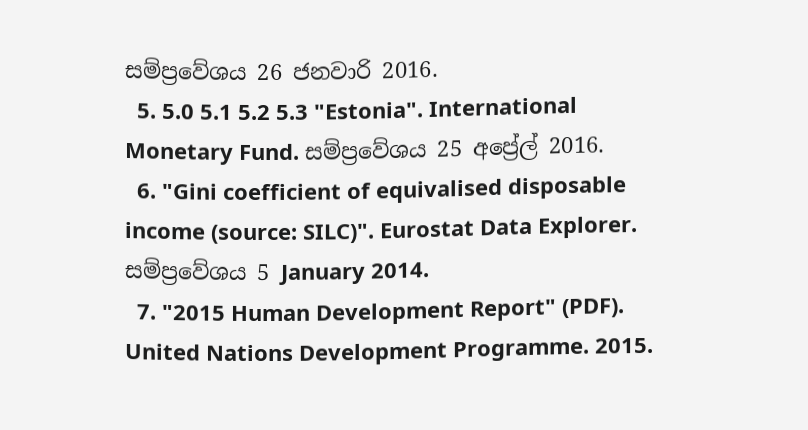සම්ප්‍රවේශය 26 ජනවාරි 2016.
  5. 5.0 5.1 5.2 5.3 "Estonia". International Monetary Fund. සම්ප්‍රවේශය 25 අප්‍රේල් 2016.
  6. "Gini coefficient of equivalised disposable income (source: SILC)". Eurostat Data Explorer. සම්ප්‍රවේශය 5 January 2014.
  7. "2015 Human Development Report" (PDF). United Nations Development Programme. 2015.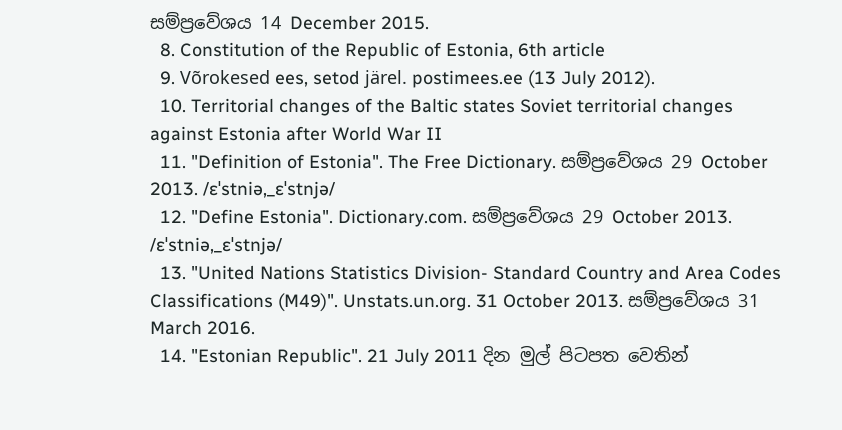සම්ප්‍රවේශය 14 December 2015.
  8. Constitution of the Republic of Estonia, 6th article
  9. Võrokesed ees, setod järel. postimees.ee (13 July 2012).
  10. Territorial changes of the Baltic states Soviet territorial changes against Estonia after World War II
  11. "Definition of Estonia". The Free Dictionary. සම්ප්‍රවේශය 29 October 2013. /ɛˈstniə,_ɛˈstnjə/
  12. "Define Estonia". Dictionary.com. සම්ප්‍රවේශය 29 October 2013. /ɛˈstniə,_ɛˈstnjə/
  13. "United Nations Statistics Division- Standard Country and Area Codes Classifications (M49)". Unstats.un.org. 31 October 2013. සම්ප්‍රවේශය 31 March 2016.
  14. "Estonian Republic". 21 July 2011 දින මුල් පිටපත වෙතින්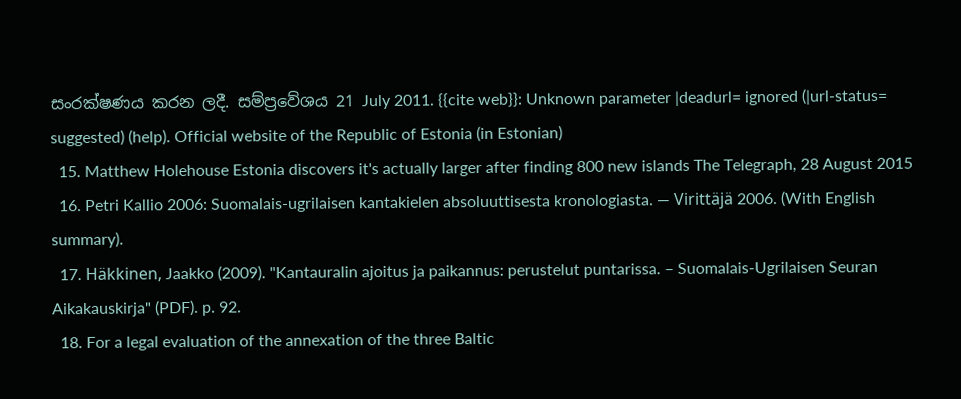සංරක්ෂණය කරන ලදී. සම්ප්‍රවේශය 21 July 2011. {{cite web}}: Unknown parameter |deadurl= ignored (|url-status= suggested) (help). Official website of the Republic of Estonia (in Estonian)
  15. Matthew Holehouse Estonia discovers it's actually larger after finding 800 new islands The Telegraph, 28 August 2015
  16. Petri Kallio 2006: Suomalais-ugrilaisen kantakielen absoluuttisesta kronologiasta. — Virittäjä 2006. (With English summary).
  17. Häkkinen, Jaakko (2009). "Kantauralin ajoitus ja paikannus: perustelut puntarissa. – Suomalais-Ugrilaisen Seuran Aikakauskirja" (PDF). p. 92.
  18. For a legal evaluation of the annexation of the three Baltic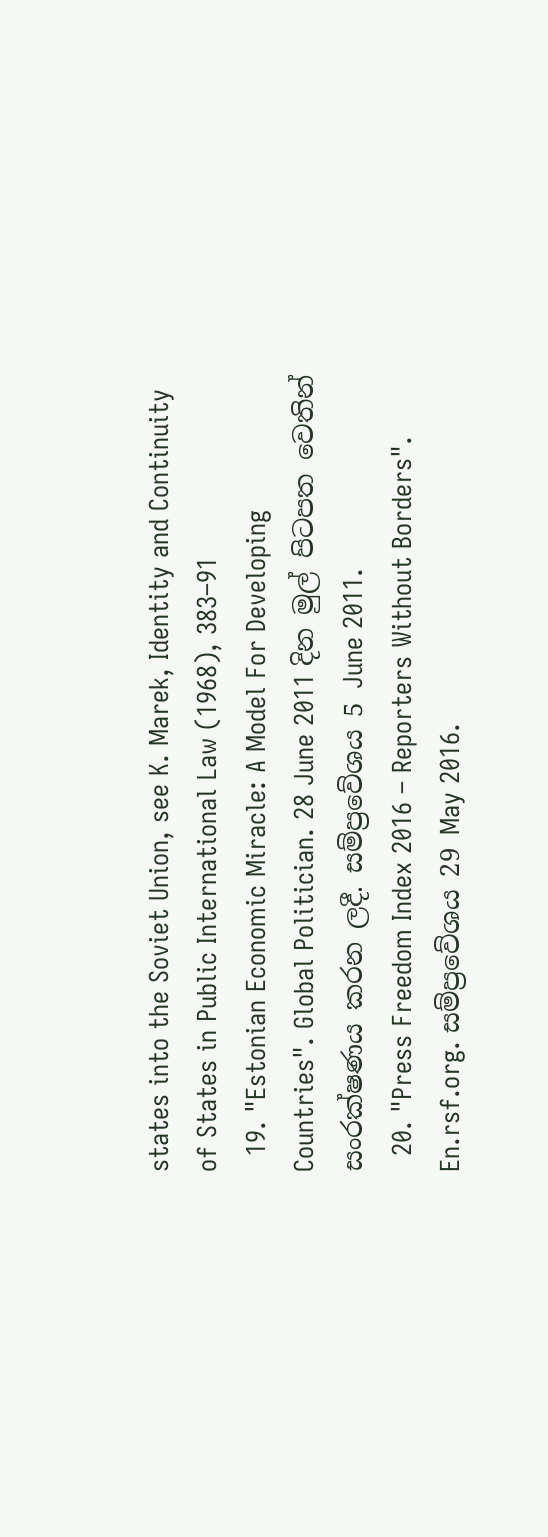states into the Soviet Union, see K. Marek, Identity and Continuity of States in Public International Law (1968), 383–91
  19. "Estonian Economic Miracle: A Model For Developing Countries". Global Politician. 28 June 2011 දින මුල් පිටපත වෙතින් සංරක්ෂණය කරන ලදී. සම්ප්‍රවේශය 5 June 2011.
  20. "Press Freedom Index 2016 – Reporters Without Borders". En.rsf.org. සම්ප්‍රවේශය 29 May 2016.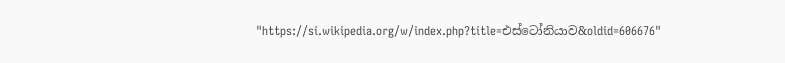"https://si.wikipedia.org/w/index.php?title=එස්ටෝනියාව&oldid=606676"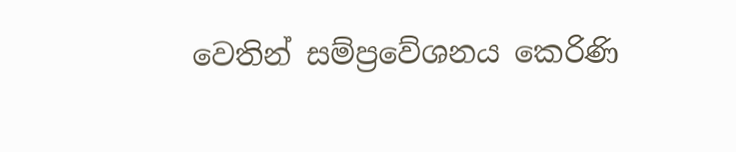වෙතින් සම්ප්‍රවේශනය කෙරිණි